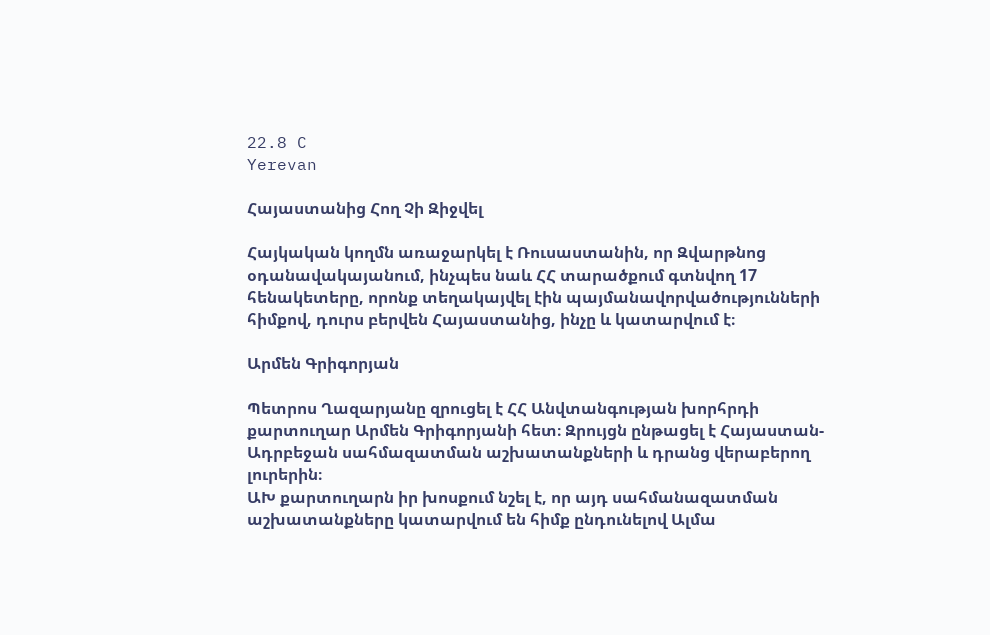22.8 C
Yerevan

Հայաստանից Հող Չի Զիջվել

Հայկական կողմն առաջարկել է Ռուսաստանին, որ Զվարթնոց օդանավակայանում, ինչպես նաև ՀՀ տարածքում գտնվող 17 հենակետերը, որոնք տեղակայվել էին պայմանավորվածությունների հիմքով, դուրս բերվեն Հայաստանից, ինչը և կատարվում է։

Արմեն Գրիգորյան

Պետրոս Ղազարյանը զրուցել է ՀՀ Անվտանգության խորհրդի քարտուղար Արմեն Գրիգորյանի հետ։ Զրույցն ընթացել է Հայաստան-Ադրբեջան սահմազատման աշխատանքների և դրանց վերաբերող լուրերին։
ԱԽ քարտուղարն իր խոսքում նշել է, որ այդ սահմանազատման աշխատանքները կատարվում են հիմք ընդունելով Ալմա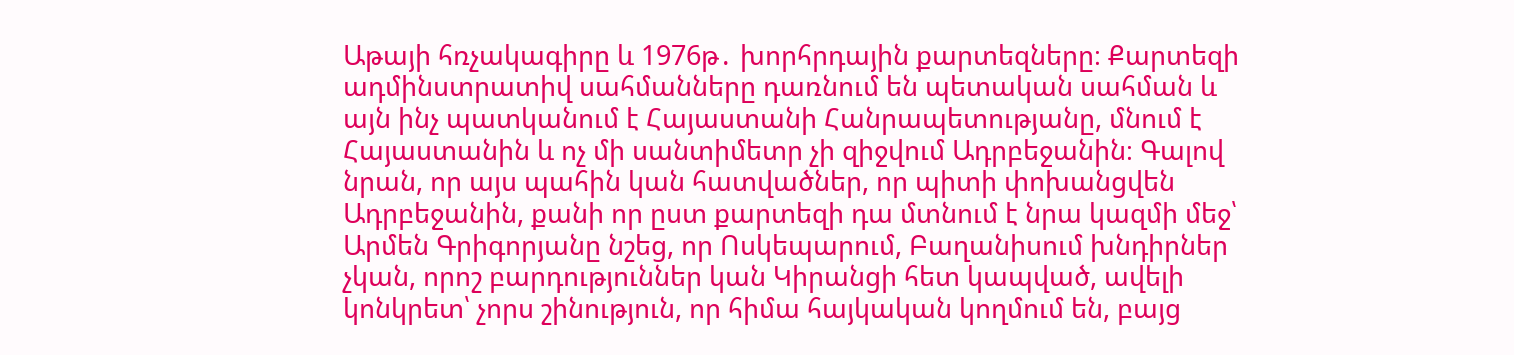Աթայի հռչակագիրը և 1976թ․ խորհրդային քարտեզները։ Քարտեզի ադմինստրատիվ սահմանները դառնում են պետական սահման և այն ինչ պատկանում է Հայաստանի Հանրապետությանը, մնում է Հայաստանին և ոչ մի սանտիմետր չի զիջվում Ադրբեջանին։ Գալով նրան, որ այս պահին կան հատվածներ, որ պիտի փոխանցվեն Ադրբեջանին, քանի որ ըստ քարտեզի դա մտնում է նրա կազմի մեջ՝ Արմեն Գրիգորյանը նշեց, որ Ոսկեպարում, Բաղանիսում խնդիրներ չկան, որոշ բարդություններ կան Կիրանցի հետ կապված, ավելի կոնկրետ՝ չորս շինություն, որ հիմա հայկական կողմում են, բայց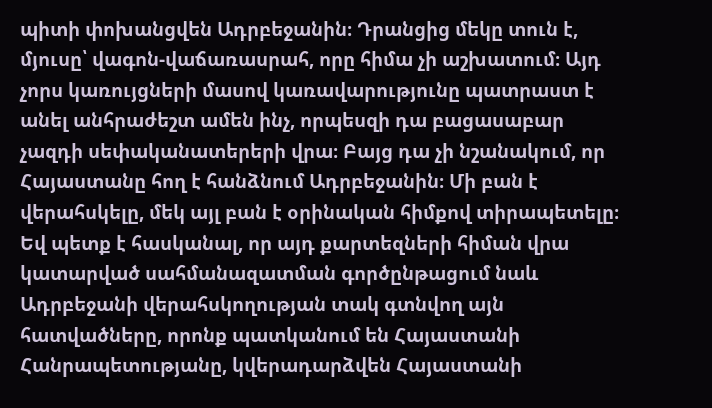պիտի փոխանցվեն Ադրբեջանին։ Դրանցից մեկը տուն է, մյուսը՝ վագոն-վաճառասրահ, որը հիմա չի աշխատում։ Այդ չորս կառույցների մասով կառավարությունը պատրաստ է անել անհրաժեշտ ամեն ինչ, որպեսզի դա բացասաբար չազդի սեփականատերերի վրա։ Բայց դա չի նշանակում, որ Հայաստանը հող է հանձնում Ադրբեջանին։ Մի բան է վերահսկելը, մեկ այլ բան է օրինական հիմքով տիրապետելը։ Եվ պետք է հասկանալ, որ այդ քարտեզների հիման վրա կատարված սահմանազատման գործընթացում նաև Ադրբեջանի վերահսկողության տակ գտնվող այն հատվածները, որոնք պատկանում են Հայաստանի Հանրապետությանը, կվերադարձվեն Հայաստանի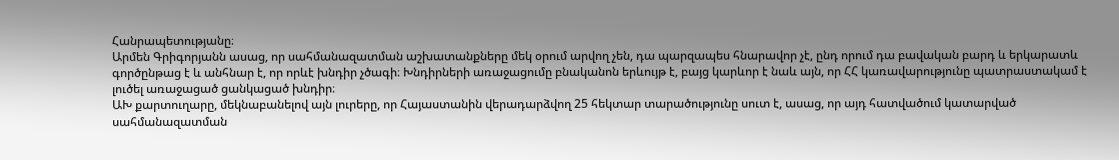Հանրապետությանը։
Արմեն Գրիգորյանն ասաց, որ սահմանազատման աշխատանքները մեկ օրում արվող չեն, դա պարզապես հնարավոր չէ, ընդ որում դա բավական բարդ և երկարատև գործընթաց է և անհնար է, որ որևէ խնդիր չծագի։ Խնդիրների առաջացումը բնականոն երևույթ է, բայց կարևոր է նաև այն, որ ՀՀ կառավարությունը պատրաստակամ է լուծել առաջացած ցանկացած խնդիր։
ԱԽ քարտուղարը, մեկնաբանելով այն լուրերը, որ Հայաստանին վերադարձվող 25 հեկտար տարածությունը սուտ է, ասաց, որ այդ հատվածում կատարված սահմանազատման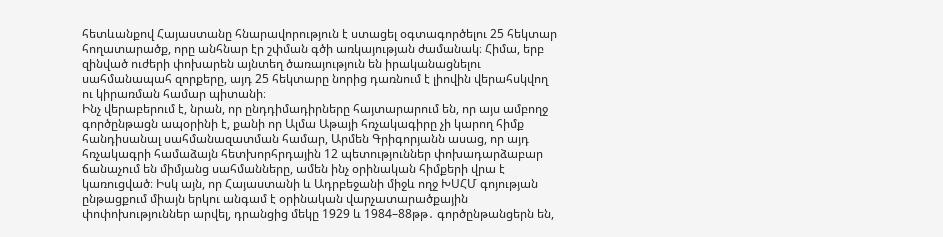հետևանքով Հայաստանը հնարավորություն է ստացել օգտագործելու 25 հեկտար հողատարածք, որը անհնար էր շփման գծի առկայության ժամանակ։ Հիմա, երբ զինված ուժերի փոխարեն այնտեղ ծառայություն են իրականացնելու սահմանապահ զորքերը, այդ 25 հեկտարը նորից դառնում է լիովին վերահսկվող ու կիրառման համար պիտանի։
Ինչ վերաբերում է, նրան, որ ընդդիմադիրները հայտարարում են, որ այս ամբողջ գործընթացն ապօրինի է, քանի որ Ալմա Աթայի հռչակագիրը չի կարող հիմք հանդիսանալ սահմանազատման համար, Արմեն Գրիգորյանն ասաց, որ այդ հռչակագրի համաձայն հետխորհրդային 12 պետություններ փոխադարձաբար ճանաչում են միմյանց սահմանները, ամեն ինչ օրինական հիմքերի վրա է կառուցված։ Իսկ այն, որ Հայաստանի և Ադրբեջանի միջև ողջ ԽՍՀՄ գոյության ընթացքում միայն երկու անգամ է օրինական վարչատարածքային փոփոխություններ արվել, դրանցից մեկը 1929 և 1984–88թթ․ գործընթանցերն են,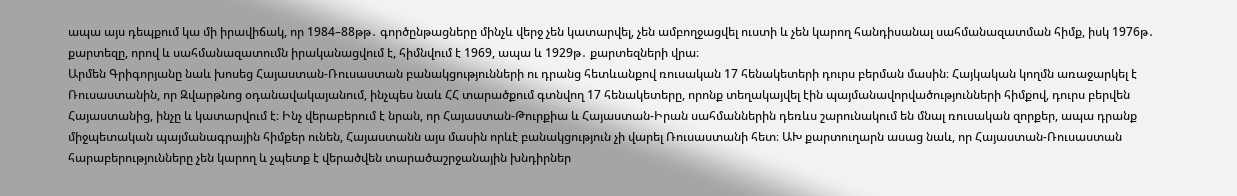ապա այս դեպքում կա մի իրավիճակ, որ 1984–88թթ․ գործընթացները մինչև վերջ չեն կատարվել, չեն ամբողջացվել ուստի և չեն կարող հանդիսանալ սահմանազատման հիմք, իսկ 1976թ․ քարտեզը, որով և սահմանազատումն իրականացվում է, հիմնվում է 1969, ապա և 1929թ․ քարտեզների վրա։
Արմեն Գրիգորյանը նաև խոսեց Հայաստան-Ռուսաստան բանակցությունների ու դրանց հետևանքով ռուսական 17 հենակետերի դուրս բերման մասին։ Հայկական կողմն առաջարկել է Ռուսաստանին, որ Զվարթնոց օդանավակայանում, ինչպես նաև ՀՀ տարածքում գտնվող 17 հենակետերը, որոնք տեղակայվել էին պայմանավորվածությունների հիմքով, դուրս բերվեն Հայաստանից, ինչը և կատարվում է։ Ինչ վերաբերում է նրան, որ Հայաստան-Թուրքիա և Հայաստան-Իրան սահմաններին դեռևս շարունակում են մնալ ռուսական զորքեր, ապա դրանք միջպետական պայմանագրային հիմքեր ունեն, Հայաստանն այս մասին որևէ բանակցություն չի վարել Ռուսաստանի հետ։ ԱԽ քարտուղարն ասաց նաև, որ Հայաստան-Ռուսաստան հարաբերությունները չեն կարող և չպետք է վերածվեն տարածաշրջանային խնդիրներ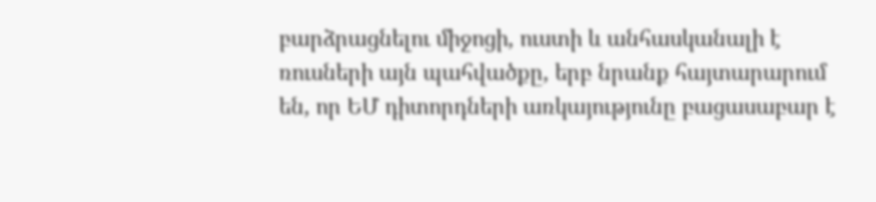բարձրացնելու միջոցի, ուստի և անհասկանալի է ռուսների այն պահվածքը, երբ նրանք հայտարարում են, որ ԵՄ դիտորդների առկայությունը բացասաբար է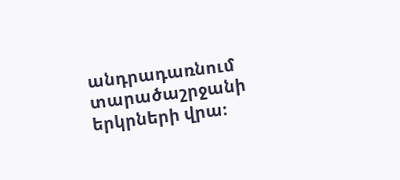անդրադառնում տարածաշրջանի երկրների վրա։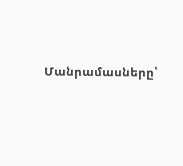Մանրամասները՝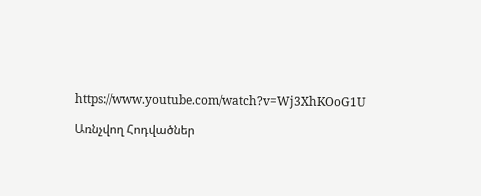https://www.youtube.com/watch?v=Wj3XhKOoG1U

Առնչվող Հոդվածներ